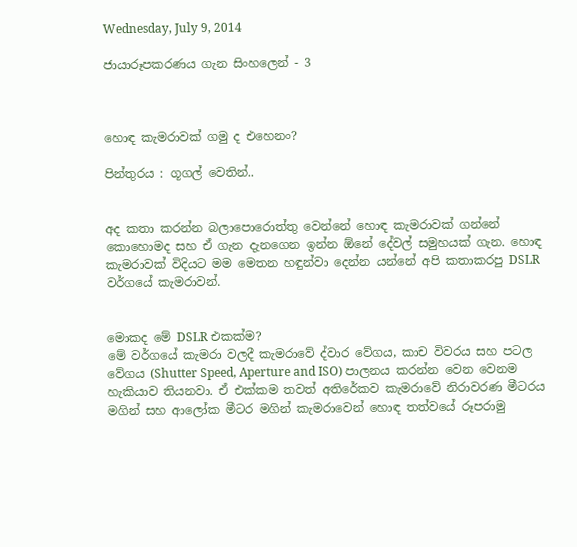Wednesday, July 9, 2014

ජායාරූපකරණය ගැන සිංහලෙන් - 3



හොඳ කැමරාවක් ගමු ද එහෙනං?

පින්තුරය : ගූගල් වෙතින්..


අද කතා කරන්න බලාපොරොත්තු වෙන්නේ හොඳ කැමරාවක් ගන්නේ කොහොමද සහ ඒ ගැන දැනගෙන ඉන්න ඕනේ දේවල් සමුහයක් ගැන. හොඳ කැමරාවක් විදියට මම මෙතන හඳුන්වා දෙන්න යන්නේ අපි කතාකරපු DSLR වර්ගයේ කැමරාවන්.


මොකද මේ DSLR එකක්ම?
මේ වර්ගයේ කැමරා වලදී කැමරාවේ ද්වාර වේගය, කාච විවරය සහ පටල වේගය (Shutter Speed, Aperture and ISO) පාලනය කරන්න වෙන වෙනම හැකියාව තියනවා. ඒ එක්කම තවත් අතිරේකව කැමරාවේ නිරාවරණ මීටරය මගින් සහ ආලෝක මීටර මගින් කැමරාවෙන් හොඳ තත්වයේ රූපරාමු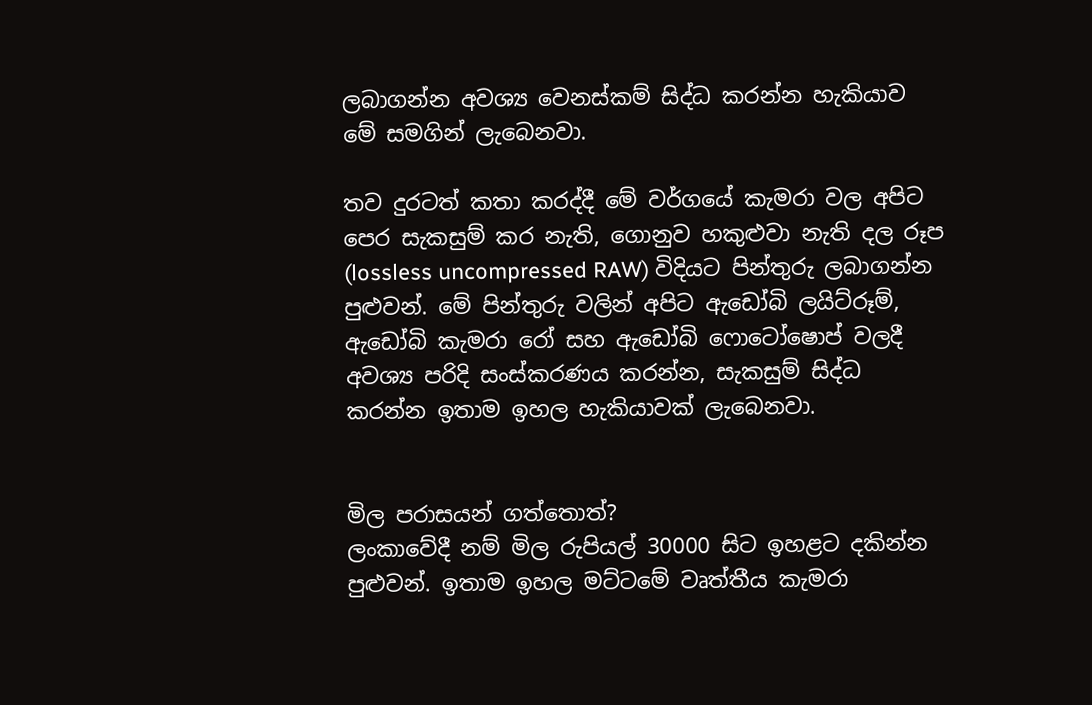ලබාගන්න අවශ්‍ය වෙනස්කම් සිද්ධ කරන්න හැකියාව මේ සමගින් ලැබෙනවා.

තව දුරටත් කතා කරද්දී මේ වර්ගයේ කැමරා වල අපිට පෙර සැකසුම් කර නැති, ගොනුව හකුළුවා නැති දල රූප (lossless uncompressed RAW) විදියට පින්තුරු ලබාගන්න පුළුවන්. මේ පින්තුරු වලින් අපිට ඇඩෝබි ලයිට්රූම්, ඇඩෝබි කැමරා රෝ සහ ඇඩෝබි ෆොටෝෂොප් වලදී අවශ්‍ය පරිදි සංස්කරණය කරන්න, සැකසුම් සිද්ධ කරන්න ඉතාම ඉහල හැකියාවක් ලැබෙනවා.


මිල පරාසයන් ගත්තොත්?
ලංකාවේදී නම් මිල රුපියල් 30000 සිට ඉහළට දකින්න පුළුවන්. ඉතාම ඉහල මට්ටමේ වෘත්තීය කැමරා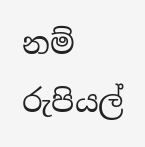නම් රුපියල්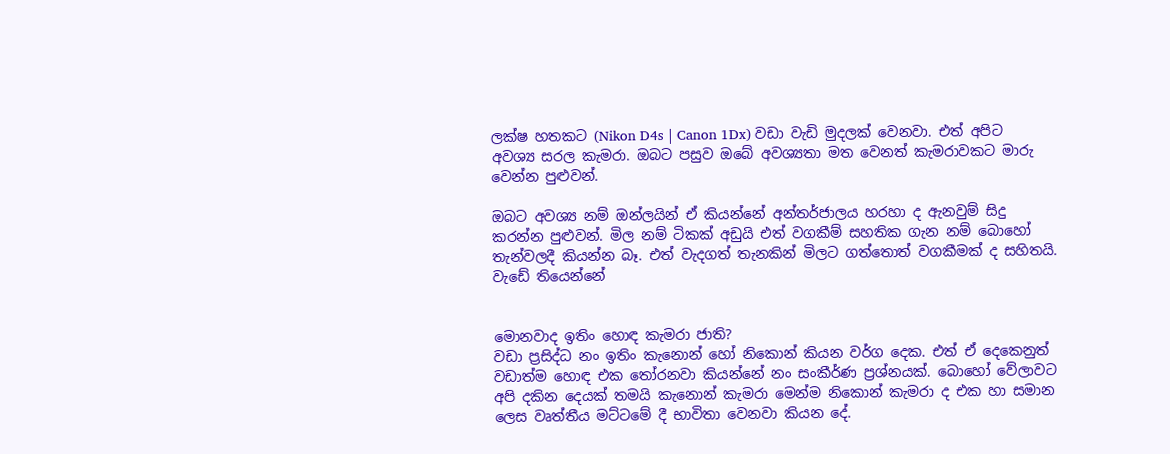ලක්ෂ හතකට (Nikon D4s | Canon 1Dx) වඩා වැඩි මුදලක් වෙනවා. එත් අපිට අවශ්‍ය සරල කැමරා. ඔබට පසුව ඔබේ අවශ්‍යතා මත වෙනත් කැමරාවකට මාරු වෙන්න පුළුවන්.

ඔබට අවශ්‍ය නම් ඔන්ලයින් ඒ කියන්නේ අන්තර්ජාලය හරහා ද ඇනවුම් සිදු කරන්න පුළුවන්. මිල නම් ටිකක් අඩුයි එත් වගකීම් සහතික ගැන නම් බොහෝ තැන්වලදී කියන්න බෑ. එත් වැදගත් තැනකින් මිලට ගත්තොත් වගකීමක් ද සහිතයි. වැඩේ තියෙන්නේ


මොනවාද ඉතිං හොඳ කැමරා ජාති?
වඩා ප්‍රසිද්ධ නං ඉතිං කැනොන් හෝ නිකොන් කියන වර්ග දෙක. එත් ඒ දෙකෙනුත් වඩාත්ම හොඳ එක තෝරනවා කියන්නේ නං සංකීර්ණ ප්‍රශ්නයක්. බොහෝ වේලාවට අපි දකින දෙයක් තමයි කැනොන් කැමරා මෙන්ම නිකොන් කැමරා ද එක හා සමාන ලෙස වෘත්තීය මට්ටමේ දී භාවිතා වෙනවා කියන දේ.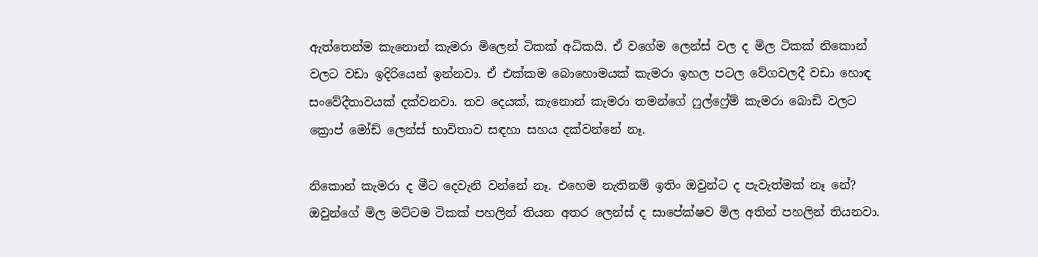ඇත්තෙන්ම කැනොන් කැමරා මිලෙන් ටිකක් අධිකයි. ඒ වගේම ලෙන්ස් වල ද මිල ටිකක් නිකොන් වලට වඩා ඉදිරියෙන් ඉන්නවා. ඒ එක්කම බොහොමයක් කැමරා ඉහල පටල වේගවලදී වඩා හොඳ සංවේදීතාවයක් දක්වනවා. තව දෙයක්, කැනොන් කැමරා තමන්ගේ ෆුල්ෆ්‍රේම් කැමරා බොඩි වලට ක්‍රොප් මෝඩ් ලෙන්ස් භාවිතාව සඳහා සහය දක්වන්නේ නෑ.

නිකොන් කැමරා ද මීට දෙවැනි වන්නේ නෑ. එහෙම නැතිනම් ඉතිං ඔවුන්ට ද පැවැත්මක් නෑ නේ? ඔවුන්ගේ මිල මට්ටම ටිකක් පහලින් තියන අතර ලෙන්ස් ද සාපේක්ෂව මිල අතින් පහලින් තියනවා.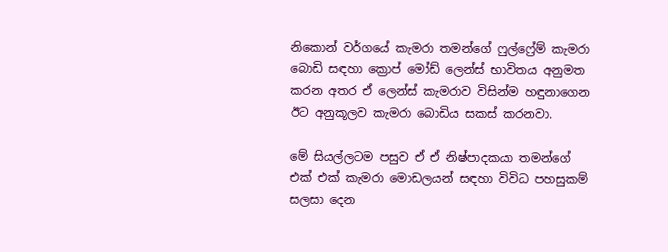නිකොන් වර්ගයේ කැමරා තමන්ගේ ෆුල්ෆ්‍රේම් කැමරා බොඩි සඳහා ක්‍රොප් මෝඩ් ලෙන්ස් භාවිතය අනුමත කරන අතර ඒ ලෙන්ස් කැමරාව විසින්ම හඳුනාගෙන ඊට අනුකූලව කැමරා බොඩිය සකස් කරනවා.

මේ සියල්ලටම පසුව ඒ ඒ නිෂ්පාදකයා තමන්ගේ එක් එක් කැමරා මොඩලයන් සඳහා විවිධ පහසුකම් සලසා දෙන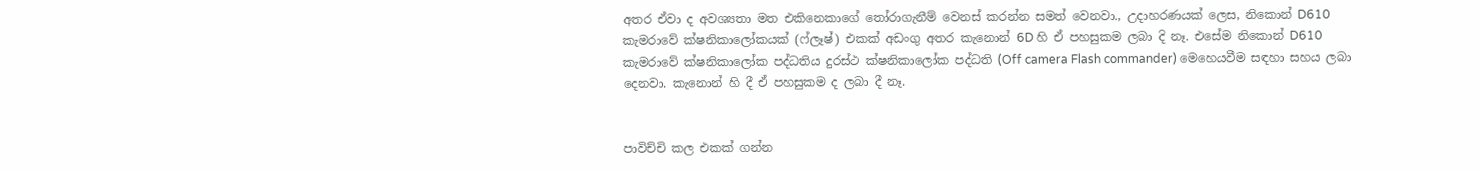අතර ඒවා ද අවශ්‍යතා මත එකිනෙකාගේ තෝරාගැනීම් වෙනස් කරන්න සමත් වෙනවා., උදාහරණයක් ලෙස, නිකොන් D610 කැමරාවේ ක්ෂනිකාලෝකයක් (ෆ්ලෑෂ්) එකක් අඩංගු අතර කැනොන් 6D හි ඒ පහසුකම ලබා දි නෑ. එසේම නිකොන් D610 කැමරාවේ ක්ෂනිකාලෝක පද්ධතිය දුරස්ථ ක්ෂනිකාලෝක පද්ධති (Off camera Flash commander) මෙහෙයවීම සඳහා සහය ලබා දෙනවා. කැනොන් හි දී ඒ පහසුකම ද ලබා දී නෑ.


පාවිච්චි කල එකක් ගන්න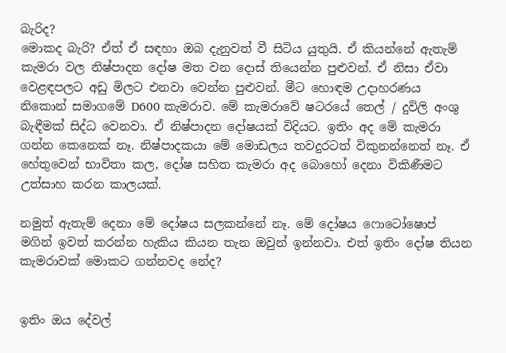බැරිද?
මොකද බැරි? ඒත් ඒ සඳහා ඔබ දැනුවත් වී සිටිය යුතුයි. ඒ කියන්නේ ඇතැම් කැමරා වල නිෂ්පාදන දෝෂ මත වන දොස් තියෙන්න පුළුවන්. ඒ නිසා ඒවා වෙළඳපලට අඩු මිලට එනවා වෙන්න පුළුවන්. මීට හොඳම උදාහරණය නිකොන් සමාගමේ D600 කැමරාව. මේ කැමරාවේ ෂටරයේ තෙල් / දුවිලි අංශු බැඳීමක් සිද්ධ වෙනවා. ඒ නිෂ්පාදන දෝෂයක් විදියට. ඉතිං අද මේ කැමරා ගන්න කෙනෙක් නෑ. නිෂ්පාදකයා මේ මොඩලය තවදුරටත් විකුනන්නෙත් නෑ. ඒ හේතුවෙන් භාවිතා කල, දෝෂ සහිත කැමරා අද බොහෝ දෙනා විකිණීමට උත්සාහ කරන කාලයක්.

නමුත් ඇතැම් දෙනා මේ දෝෂය සලකන්නේ නෑ. මේ දෝෂය ෆොටෝෂොප් මගින් ඉවත් කරන්න හැකිය කියන තැන ඔවුන් ඉන්නවා. එත් ඉතිං දෝෂ තියන කැමරාවක් මොකට ගන්නවද නේද?


ඉතිං ඔය දේවල්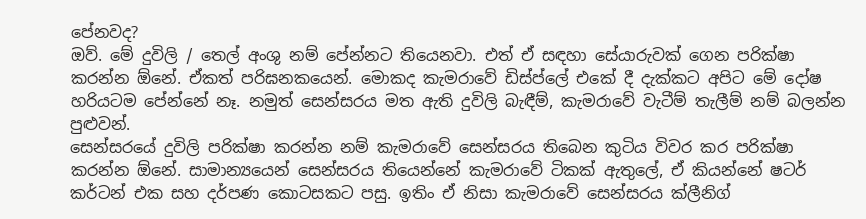පේනවද?
ඔව්. මේ දුවිලි / තෙල් අංශු නම් පේන්නට තියෙනවා. එත් ඒ සඳහා සේයාරුවක් ගෙන පරික්ෂා කරන්න ඕනේ. ඒකත් පරිඝනකයෙන්. මොකද කැමරාවේ ඩිස්ප්ලේ එකේ දී දැක්කට අපිට මේ දෝෂ හරියටම පේන්නේ නෑ. නමුත් සෙන්සරය මත ඇති දුවිලි බැඳීම්, කැමරාවේ වැටීම් තැලීම් නම් බලන්න පුළුවන්.
සෙන්සරයේ දුවිලි පරික්ෂා කරන්න නම් කැමරාවේ සෙන්සරය තිබෙන කුටිය විවර කර පරික්ෂා කරන්න ඕනේ. සාමාන්‍යයෙන් සෙන්සරය තියෙන්නේ කැමරාවේ ටිකක් ඇතුලේ, ඒ කියන්නේ ෂටර් කර්ටන් එක සහ දර්පණ කොටසකට පසු. ඉතිං ඒ නිසා කැමරාවේ සෙන්සරය ක්ලීනිග්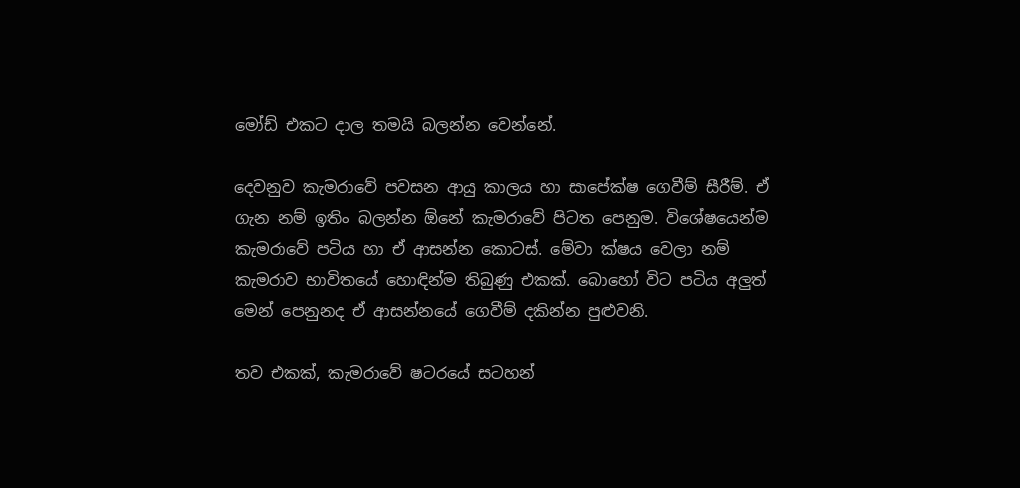මෝඩ් එකට දාල තමයි බලන්න වෙන්නේ.

දෙවනුව කැමරාවේ පවසන ආයු කාලය හා සාපේක්ෂ ගෙවීම් සීරීම්. ඒ ගැන නම් ඉතිං බලන්න ඕනේ කැමරාවේ පිටත පෙනුම. විශේෂයෙන්ම කැමරාවේ පටිය හා ඒ ආසන්න කොටස්. මේවා ක්ෂය වෙලා නම් කැමරාව භාවිතයේ හොඳින්ම තිබුණු එකක්. බොහෝ විට පටිය අලුත් මෙන් පෙනුනද ඒ ආසන්නයේ ගෙවීම් දකින්න පුළුවනි.

තව එකක්, කැමරාවේ ෂටරයේ සටහන්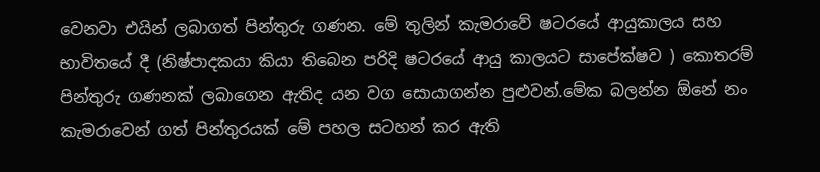වෙනවා එයින් ලබාගත් පින්තුරු ගණන. මේ තුලින් කැමරාවේ ෂටරයේ ආයුකාලය සහ භාවිතයේ දී (නිෂ්පාදකයා කියා තිබෙන පරිදි ෂටරයේ ආයු කාලයට සාපේක්ෂව ) කොතරම් පින්තුරු ගණනක් ලබාගෙන ඇතිද යන වග සොයාගන්න පුළුවන්.මේක බලන්න ඕනේ නං කැමරාවෙන් ගත් පින්තුරයක් මේ පහල සටහන් කර ඇති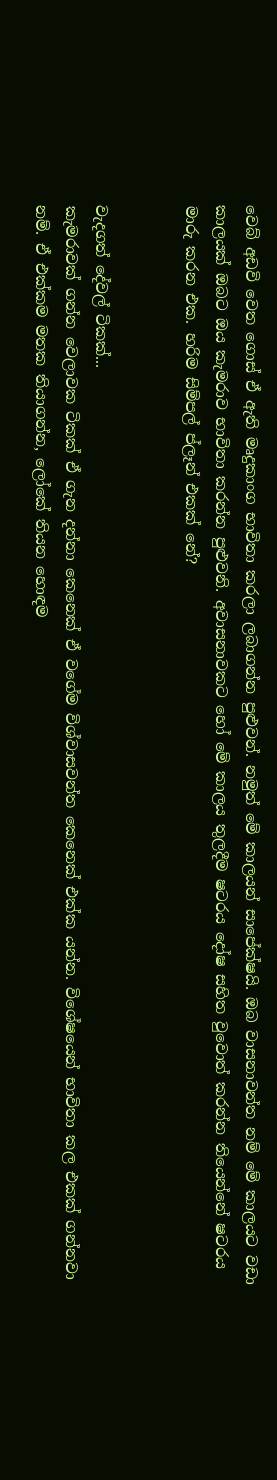වෙබ් අඩවි වෙත ගොස් ඒ ඇති මෘදුකාංග භාවිතා කරලා ලබාගන්න පුළුවන්. නමුත් මේ කාලයන් සාපේක්ෂයි. ඔබ වාසනාවන්ත නම් මේ කාලයට වඩා කාලයක් ඔබට ඔය කැමරාව භාවිතා කරන්න පුළුවනි. අවාසනාවකට හෝ මේ කාලය තුලදීම ෂටරය දෝෂ සහිත වුවොත් කරන්න තියෙන්නේ ෂටරය මාරු කරන එක. හරිම සිම්පල් ප්ලෑන් එකක් නේ?


වැදගත් දේවල් ටිකක්...
කැමරාවක් ගන්න වෙලාවක ටිකක් ඒ ගැන දන්නා කෙනෙක් ඒ වගේම විශ්වාසවන්ත කෙනෙක් එක්ක යන්න. විශේෂයෙන් භාවිතා කල එකක් ගන්නවා නම්. ඒ එක්කම මතක තියාගන්න, ලෝකේ තියන හොඳම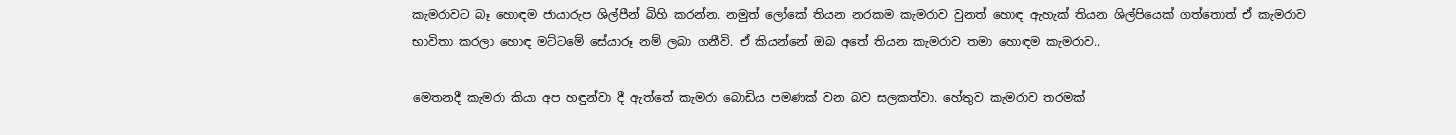කැමරාවට බෑ හොඳම ජායාරුප ශිල්පීන් බිහි කරන්න. නමුත් ලෝකේ තියන නරකම කැමරාව වුනත් හොඳ ඇහැක් තියන ශිල්පියෙක් ගත්තොත් ඒ කැමරාව භාවිතා කරලා හොඳ මට්ටමේ සේයාරූ නම් ලබා ගනීවි. ඒ කියන්නේ ඔබ අතේ තියන කැමරාව තමා හොඳම කැමරාව..

මෙතනදී කැමරා කියා අප හඳුන්වා දී ඇත්තේ කැමරා බොඩිය පමණක් වන බව සලකත්වා. හේතුව කැමරාව තරමක්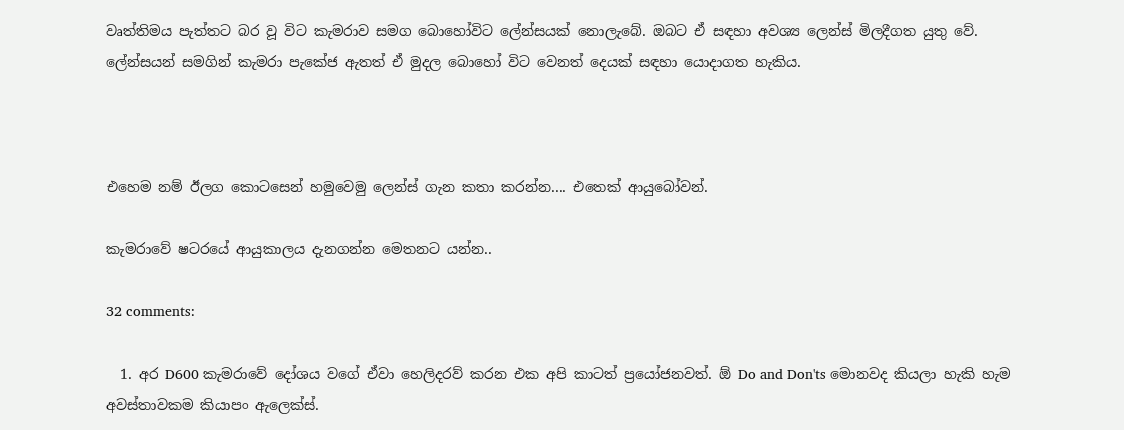වෘත්තිමය පැත්තට බර වූ විට කැමරාව සමග බොහෝවිට ලේන්සයක් නොලැබේ. ඔබට ඒ සඳහා අවශ්‍ය ලෙන්ස් මිලදීගත යුතු වේ. ලේන්සයන් සමගින් කැමරා පැකේජ ඇතත් ඒ මුදල බොහෝ විට වෙනත් දෙයක් සඳහා යොදාගත හැකිය.



එහෙම නම් ඊලග කොටසෙන් හමුවෙමු ලෙන්ස් ගැන කතා කරන්න.... එතෙක් ආයුබෝවන්.

කැමරාවේ ෂටරයේ ආයුකාලය දැනගන්න මෙතනට යන්න..

32 comments:

  1. අර D600 කැමරාවේ දෝශය වගේ ඒවා හෙලිදරව් කරන එක අපි කාටත් ප්‍රයෝජනවත්. ඕ Do and Don'ts මොනවද කියලා හැකි හැම අවස්තාවකම කියාපං ඇලෙක්ස්.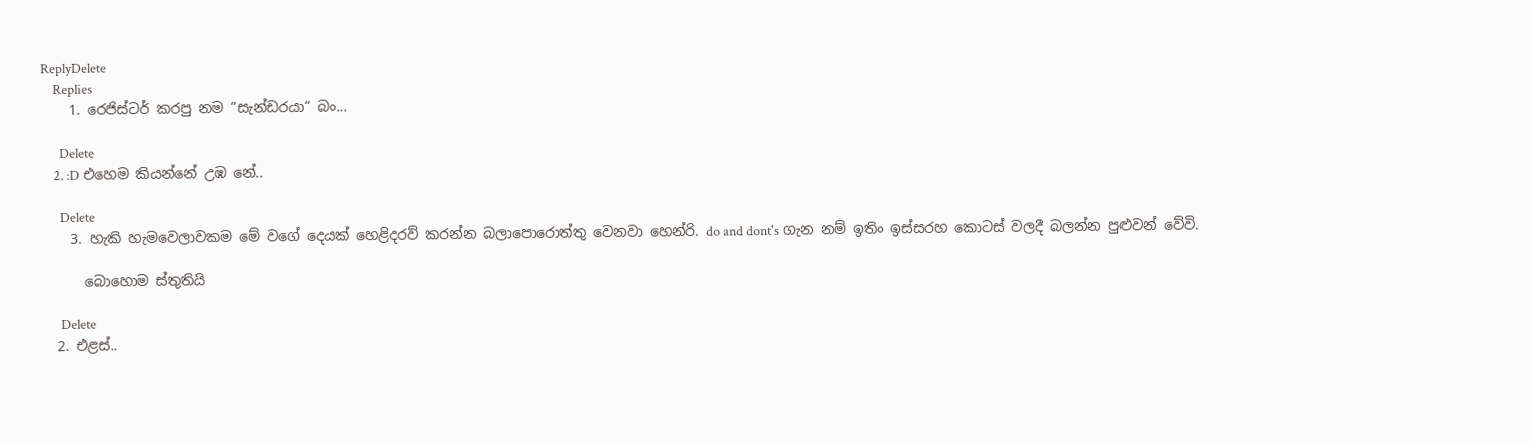ReplyDelete
    Replies
    1. රෙජිස්ටර් කරපු නම “සැන්ඩරයා“ බං...

      Delete
    2. :D එහෙම කියන්නේ උඹ නේ..

      Delete
    3. හැකි හැමවෙලාවකම මේ වගේ දෙයක් හෙළිදරව් කරන්න බලාපොරොත්තු වෙනවා හෙන්රි. do and dont's ගැන නම් ඉතිං ඉස්සරහ කොටස් වලදී බලන්න පුළුවන් වේවි.

      බොහොම ස්තුතියි

      Delete
  2. එළස්..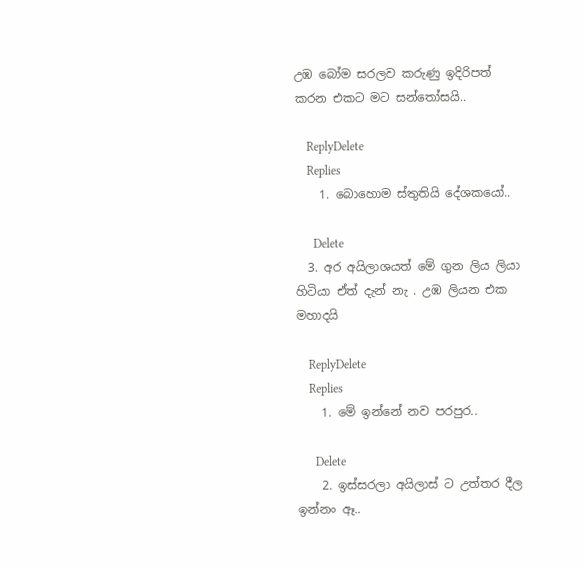උඹ බෝම සරලව කරුණු ඉදිරිපත් කරන එකට මට සන්තෝසයි..

    ReplyDelete
    Replies
    1. බොහොම ස්තුතියි දේශකයෝ..

      Delete
  3. අර අයිලාශයත් මේ ගුන ලිය ලියා හිටියා ඒත් දැන් නැ . උඹ ලියන එක මහාදයි

    ReplyDelete
    Replies
    1. මේ ඉන්නේ නව පරපුර..

      Delete
    2. ඉස්සරලා අයිලාස් ට උත්තර දීල ඉන්නං ඈ..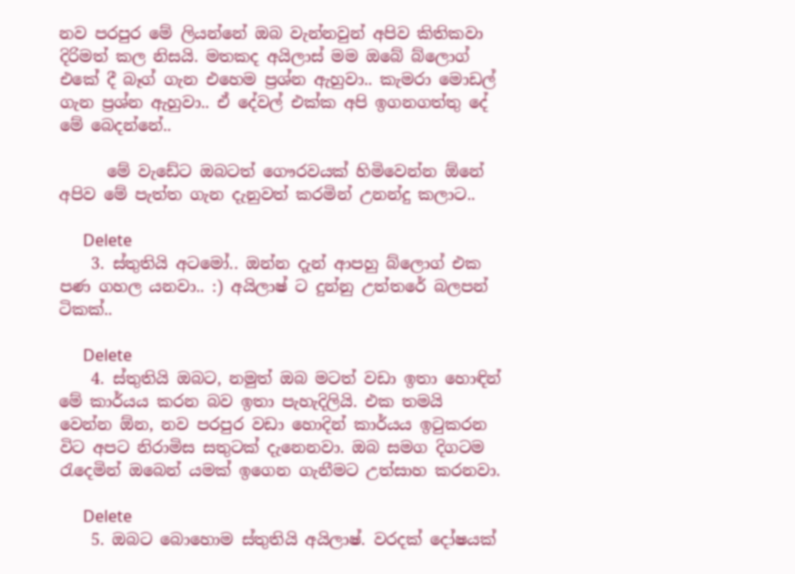නව පරපුර මේ ලියන්නේ ඔබ වැන්නවුන් අපිව කිතිකවා දිරිමත් කල නිසයි. මතකද අයිලාස් මම ඔබේ බ්ලොග් එකේ දී බෑග් ගැන එහෙම ප්‍රශ්න ඇහුවා.. කැමරා මොඩල් ගැන ප්‍රශ්න ඇහුවා.. ඒ දේවල් එක්ක අපි ඉගනගත්තු දේ මේ බෙදන්නේ..

      මේ වැඩේට ඔබටත් ගෞරවයක් හිමිවෙන්න ඕනේ අපිව මේ පැත්ත ගැන දැනුවත් කරමින් උනන්දු කලාට..

      Delete
    3. ස්තුතියි අටමෝ.. ඔන්න දැන් ආපහු බ්ලොග් එක පණ ගහල යනවා.. :) අයිලාෂ් ට දුන්නු උත්තරේ බලපන් ටිකක්..

      Delete
    4. ස්තුතියි ඔබට, නමුත් ඔබ මටත් වඩා ඉතා හොඳින් මේ කාර්යය කරන බව ඉතා පැහැදිලියි. එක තමයි වෙන්න ඕන, නව පරපුර වඩා හොදින් කාර්යය ඉටුකරන විට අපට නිරාමිස සතුටක් දැනෙනවා. ඔබ සමග දිගටම රැදෙමින් ඔබෙන් යමක් ඉගෙන ගැනීමට උත්සාහ කරනවා.

      Delete
    5. ඔබට බොහොම ස්තුතියි අයිලාෂ්. වරදක් දෝෂයක්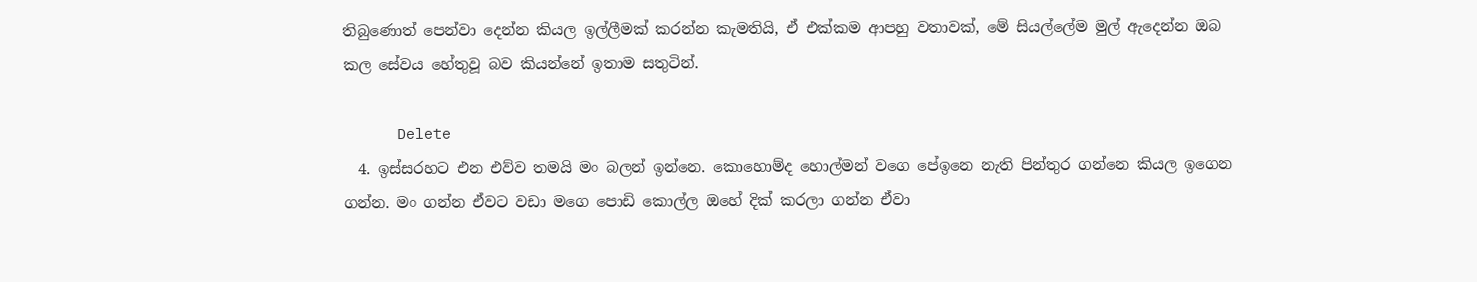තිබුණොත් පෙන්වා දෙන්න කියල ඉල්ලීමක් කරන්න කැමතියි, ඒ එක්කම ආපහු වතාවක්, මේ සියල්ලේම මුල් ඇදෙන්න ඔබ කල සේවය හේතුවූ බව කියන්නේ ඉතාම සතුටින්.

      Delete
  4. ඉස්සරහට එන එව්ව තමයි මං බලන් ඉන්නෙ. කොහොම්ද හොල්මන් වගෙ පේඉනෙ නැති පින්තුර ගන්නෙ කියල ඉගෙන ගන්න. මං ගන්න ඒවට වඩා මගෙ පොඩි කොල්ල ඔහේ දික් කරලා ගන්න ඒවා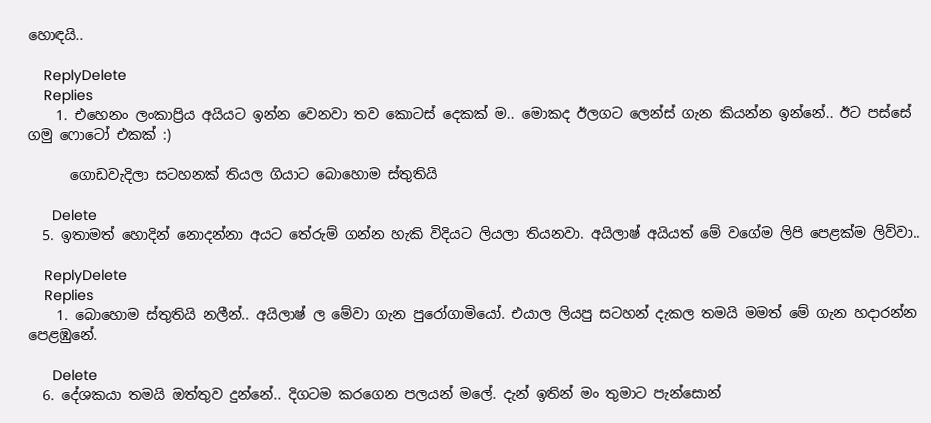හොඳයි..

    ReplyDelete
    Replies
    1. එහෙනං ලංකාප්‍රිය අයියට ඉන්න වෙනවා තව කොටස් දෙකක් ම.. මොකද ඊලගට ලෙන්ස් ගැන කියන්න ඉන්නේ.. ඊට පස්සේ ගමු ෆොටෝ එකක් :)

      ගොඩවැදිලා සටහනක් තියල ගියාට බොහොම ස්තුතියි

      Delete
  5. ඉතාමත් හොදින් නොදන්නා අයට තේරුම් ගන්න හැකි විදියට ලියලා තියනවා. අයිලාෂ් අයියත් මේ වගේම ලිපි පෙළක්ම ලිව්වා..

    ReplyDelete
    Replies
    1. බොහොම ස්තුතියි නලීන්.. අයිලාෂ් ල මේවා ගැන පුරෝගාමියෝ. එයාල ලියපු සටහන් දැකල තමයි මමත් මේ ගැන හදාරන්න පෙළඹුනේ.

      Delete
  6. දේශකයා තමයි ඔත්තුව දුන්නේ.. දිගටම කරගෙන පලයන් මලේ. දැන් ඉතින් මං තුමාට පැන්සොන්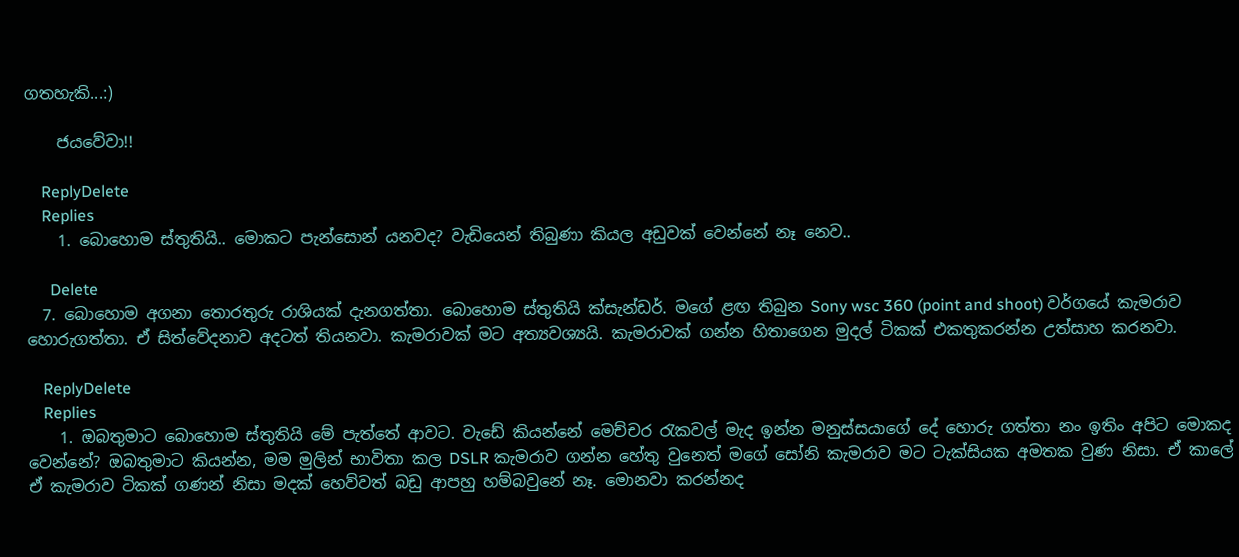ගතහැකි...:)

    ජයවේවා!!

    ReplyDelete
    Replies
    1. බොහොම ස්තුතියි.. මොකට පැන්සොන් යනවද? වැඩියෙන් තිබුණා කියල අඩුවක් වෙන්නේ නෑ නෙව..

      Delete
  7. බොහොම අගනා තොරතුරු රාශියක් දැනගත්තා. බොහොම ස්තුතියි ක්සැන්ඩර්. මගේ ළඟ තිබුන Sony wsc 360 (point and shoot) වර්ගයේ කැමරාව හොරුගත්තා. ඒ සිත්වේදනාව අදටත් තියනවා. කැමරාවක් මට අත්‍යවශ්‍යයි. කැමරාවක් ගන්න හිතාගෙන මුදල් ටිකක් එකතුකරන්න උත්සාහ කරනවා.

    ReplyDelete
    Replies
    1. ඔබතුමාට බොහොම ස්තුතියි මේ පැත්තේ ආවට. වැඩේ කියන්නේ මෙච්චර රැකවල් මැද ඉන්න මනුස්සයාගේ දේ හොරු ගත්තා නං ඉතිං අපිට මොකද වෙන්නේ? ඔබතුමාට කියන්න, මම මුලින් භාවිතා කල DSLR කැමරාව ගන්න හේතු වුනෙත් මගේ සෝනි කැමරාව මට ටැක්සියක අමතක වුණ නිසා. ඒ කාලේ ඒ කැමරාව ටිකක් ගණන් නිසා මදක් හෙව්වත් බඩු ආපහු හම්බවුනේ නෑ. මොනවා කරන්නද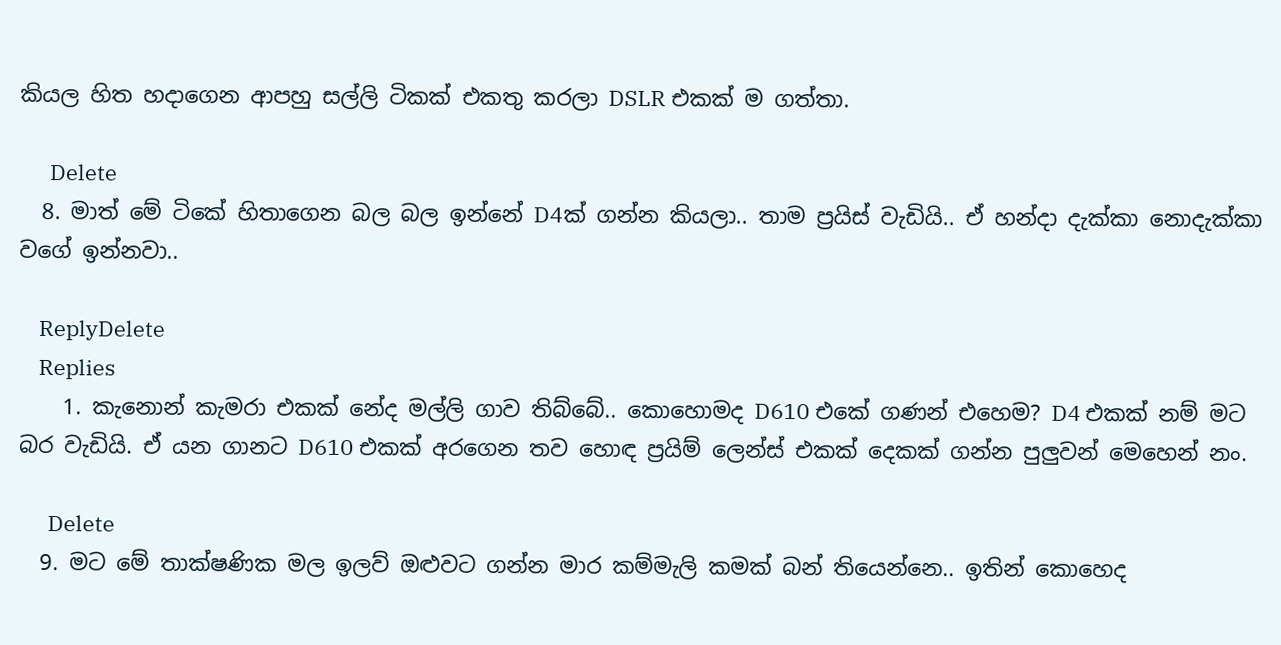කියල හිත හදාගෙන ආපහු සල්ලි ටිකක් එකතු කරලා DSLR එකක් ම ගත්තා.

      Delete
  8. මාත් මේ ටිකේ හිතාගෙන බල බල ඉන්නේ D4ක් ගන්න කියලා.. තාම ප්‍රයිස් වැඩියි.. ඒ හන්දා දැක්කා නොදැක්කා වගේ ඉන්නවා..

    ReplyDelete
    Replies
    1. කැනොන් කැමරා එකක් නේද මල්ලි ගාව තිබ්බේ.. කොහොමද D610 එකේ ගණන් එහෙම? D4 එකක් නම් මට බර වැඩියි. ඒ යන ගානට D610 එකක් අරගෙන තව හොඳ ප්‍රයිම් ලෙන්ස් එකක් දෙකක් ගන්න පුලුවන් මෙහෙන් නං.

      Delete
  9. මට මේ තාක්ෂණික මල ඉලව් ඔළුවට ගන්න මාර කම්මැලි කමක් බන් තියෙන්නෙ.. ඉතින් කොහෙද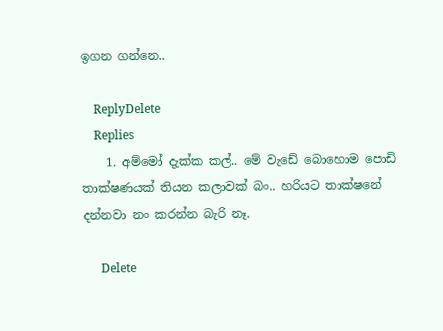ඉගන ගන්නෙ..

    ReplyDelete
    Replies
    1. අම්මෝ දැක්ක කල්.. මේ වැඩේ බොහොම පොඩි තාක්ෂණයක් තියන කලාවක් බං.. හරියට තාක්ෂනේ දන්නවා නං කරන්න බැරි නෑ.

      Delete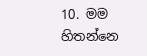10. මම හිතන්නෙ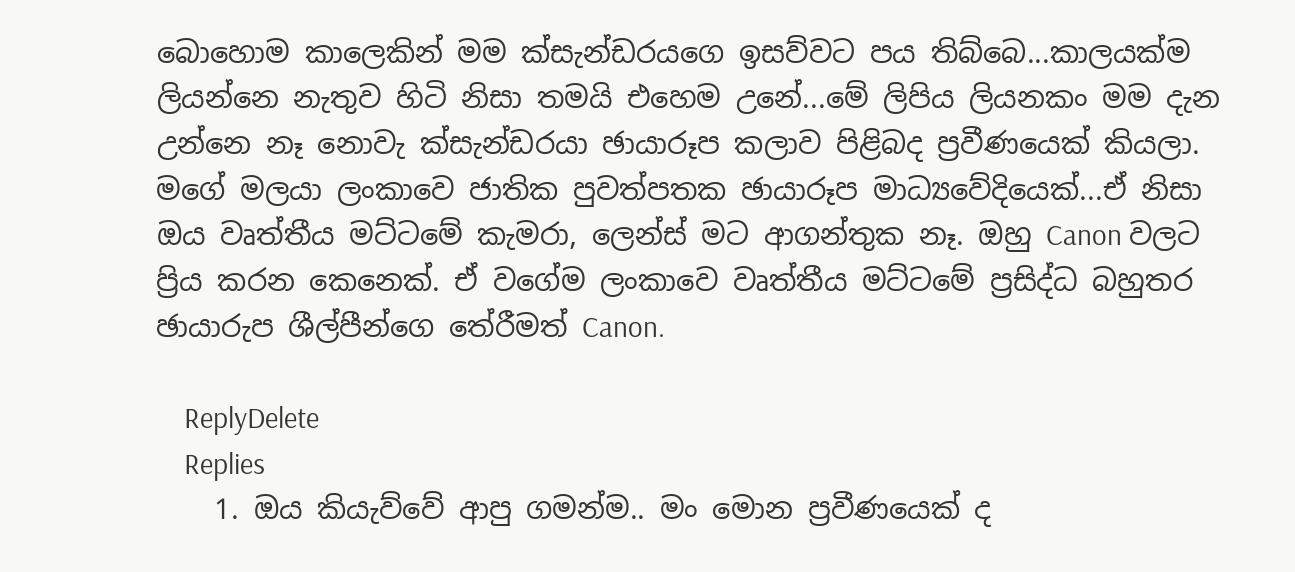බොහොම කාලෙකින් මම ක්සැන්ඩරයගෙ ඉසව්වට පය තිබ්බෙ...කාලයක්ම ලියන්නෙ නැතුව හිටි නිසා තමයි එහෙම උනේ...මේ ලිපිය ලියනකං මම දැන උන්නෙ නෑ නොවැ ක්සැන්ඩරයා ඡායාරූප කලාව පිළිබද ප්‍රවීණයෙක් කියලා. මගේ මලයා ලංකාවෙ ජාතික පුවත්පතක ඡායාරූප මාධ්‍යවේදියෙක්...ඒ නිසා ඔය වෘත්තීය මට්ටමේ කැමරා, ලෙන්ස් මට ආගන්තුක නෑ. ඔහු Canon වලට ප්‍රිය කරන කෙනෙක්. ඒ වගේම ලංකාවෙ වෘත්තීය මට්ටමේ ප්‍රසිද්ධ බහුතර ඡායාරුප ශීල්පීන්ගෙ තේරීමත් Canon.

    ReplyDelete
    Replies
    1. ඔය කියැව්වේ ආපු ගමන්ම.. මං මොන ප්‍රවීණයෙක් ද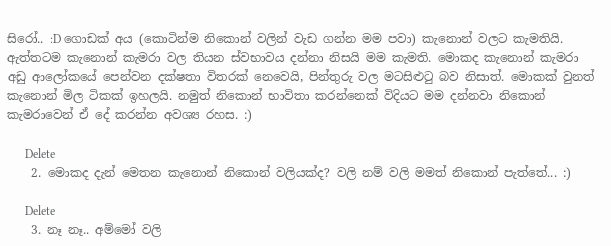සිරෝ.. :D ගොඩක් අය (කොටින්ම නිකොන් වලින් වැඩ ගන්න මම පවා) කැනොන් වලට කැමතියි. ඇත්තටම කැනොන් කැමරා වල තියන ස්වභාවය දන්නා නිසයි මම කැමති. මොකද කැනොන් කැමරා අඩු ආලෝකයේ පෙන්වන දක්ෂතා විතරක් නෙවෙයි, පින්තුරු වල මටසිළුටු බව නිසාත්. මොකක් වුනත් කැනොන් මිල ටිකක් ඉහලයි. නමුත් නිකොන් භාවිතා කරන්නෙක් විදියට මම දන්නවා නිකොන් කැමරාවෙන් ඒ දේ කරන්න අවශ්‍ය රහස. :)

      Delete
    2. මොකද දැන් මෙතන කැනොන් නිකොන් වලියක්ද? වලි නම් වලි මමත් නිකොන් පැත්තේ... :)

      Delete
    3. නෑ නෑ.. අම්මෝ වලි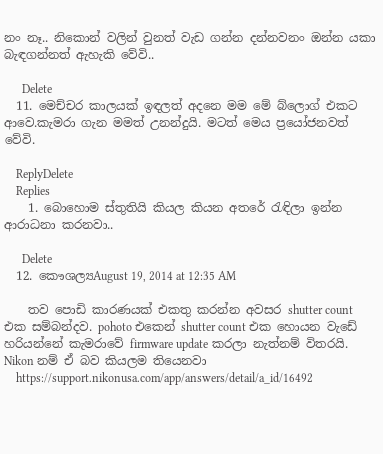නං නෑ.. නිකොන් වලින් වුනත් වැඩ ගන්න දන්නවනං ඔන්න යකා බැඳගන්නත් ඇහැකි වේවි..

      Delete
  11. මෙච්චර කාලයක් ඉඳලත් අදනෙ මම මේ බ්ලොග් එකට ආවෙ.කැමරා ගැන මමත් උනන්දුයි. මටත් මෙය ප්‍රයෝජනවත් වේවි.

    ReplyDelete
    Replies
    1. බොහොම ස්තුතියි කියල කියන අතරේ රැඳිලා ඉන්න ආරාධනා කරනවා..

      Delete
  12. කෞශල්‍යAugust 19, 2014 at 12:35 AM

    තව පොඩි කාරණයක් එකතු කරන්න අවසර shutter count එක සම්බන්දව. pohoto එකෙන් shutter count එක හොයන වැඩේ හරියන්නේ කැමරාවේ firmware update කරලා නැත්නම් විතරයි. Nikon නම් ඒ බව කියලම තියෙනවා
    https://support.nikonusa.com/app/answers/detail/a_id/16492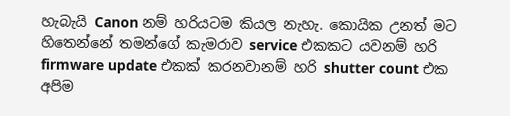හැබැයි Canon නම් හරියටම කියල නැහැ. කොයික උනත් මට හිතෙන්නේ තමන්ගේ කැමරාව service එකකට යවනම් හරි firmware update එකක් කරනවානම් හරි shutter count එක අපිම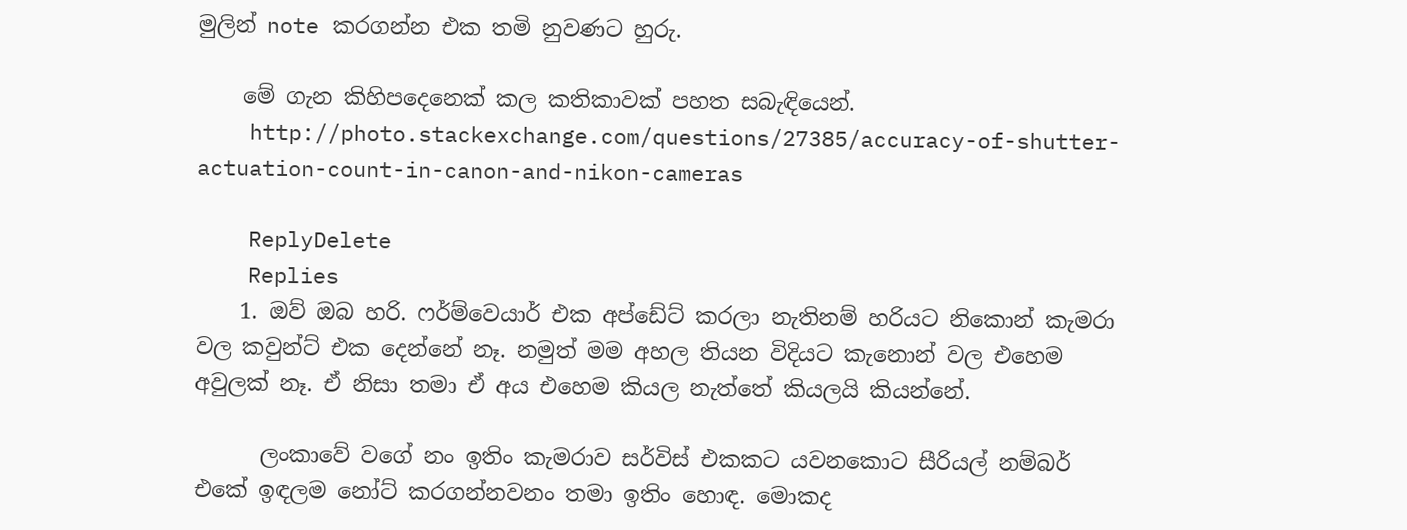මුලින් note කරගන්න එක තමි නුවණට හුරු.

    මේ ගැන කිහිපදෙනෙක් කල කතිකාවක් පහත සබැඳියෙන්.
    http://photo.stackexchange.com/questions/27385/accuracy-of-shutter-actuation-count-in-canon-and-nikon-cameras

    ReplyDelete
    Replies
    1. ඔව් ඔබ හරි. ෆර්ම්වෙයාර් එක අප්ඩේට් කරලා නැතිනම් හරියට නිකොන් කැමරා වල කවුන්ට් එක දෙන්නේ නෑ. නමුත් මම අහල තියන විදියට කැනොන් වල එහෙම අවුලක් නෑ. ඒ නිසා තමා ඒ අය එහෙම කියල නැත්තේ කියලයි කියන්නේ.

      ලංකාවේ වගේ නං ඉතිං කැමරාව සර්විස් එකකට යවනකොට සීරියල් නම්බර් එකේ ඉඳලම නෝට් කරගන්නවනං තමා ඉතිං හොඳ. මොකද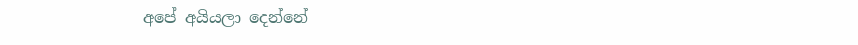අපේ අයියලා දෙන්නේ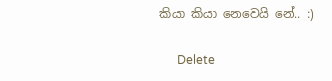කියා කියා නෙවෙයි නේ.. :)

      Delete